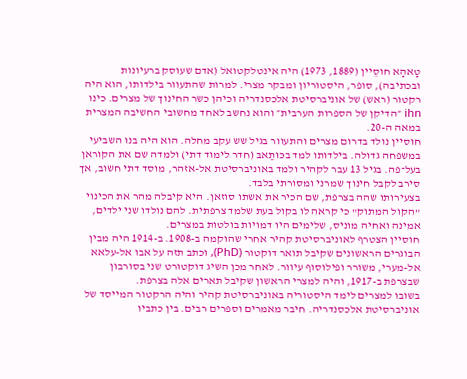טָאהָא חוסֵיין (1889, 1973) היה אינטלקטואל (אדם שעוסק ברעיונות ובכתיבה), סופר, היסטוריון ומבקר מצרי. למרות שהתעוור בילדותו, הוא היה רקטור (ראש) של אוניברסיטת אלכסנדריה וכיהן כשר החינוך של מצרים. כינו ihn ״הדיקן של הספרות הערבית״ והוא נחשב לאחד מחשובי החשיבה המצרית במאה ה-20.
חוסיין נולד בדרום מצרים והתעוור בגיל שש עקב מחלה. הוא היה בנו השביעי במשפחה גדולה. בילדותו למד בכּוּתַאבּ (חדר לימוד דתי) ולמדה שם את הקוראן בעל־פה. בגיל 13 עבר לקהיר ולמד באוניברסיטת אל-אזהר, מוסד דתי חשוב, אך סירב לקבל חינוך שמרני ומסורתי בלבד.
בצעירותו שהה בצרפת, שם הכיר את אשתו סוזאן. היא קיבלה מהר את הכינוי "הקול המתוק" כי קראה לו בקול בעת שלמד צרפתית. להם נולדו שני ילדים, אמינה ואחיה מוניס, שלימים היו דמויות בולטות במצרים.
חוסיין הצטרף לאוניברסיטת קהיר אחרי שהוקמה ב-1908. ב-1914 היה מבין הבוגרים הראשונים שקיבל תואר דוקטור (PhD), וכתב תזה על אבו אל-עלאא אל-מערי, משורר ופילוסוף עיוור. לאחר מכן השיג דוקטורט שני בסורבון שבצרפת ב-1917, והיה למצרי הראשון שקיבל תארים אלה בצרפת.
בשובו למצרים לימד היסטוריה באוניברסיטת קהיר והיה הרקטור המייסד של אוניברסיטת אלכסנדריה. חיבר מאמרים וספרים רבים. בין כתביו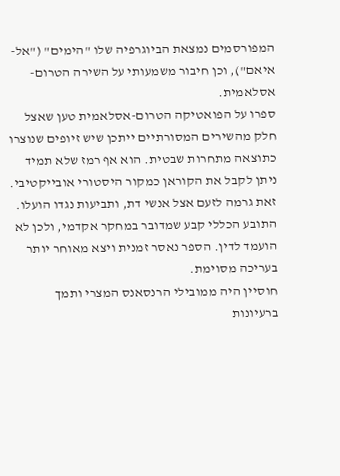המפורסמים נמצאת הביוגרפיה שלו "הימים" ("אל-איאם"), וכן חיבור משמעותי על השירה הטרום-אסלאמית.
ספרו על הפואטיקה הטרום-אסלאמית טען שאצל חלק מהשירים המסורתיים ייתכן שיש זיופים שנוצרו כתוצאה מתחרות שבטית. הוא אף רמז שלא תמיד ניתן לקבל את הקוראן כמקור היסטורי אובייקטיבי. זאת גרמה לזעם אצל אנשי דת, ותביעות נגדו הועלו. התובע הכללי קבע שמדובר במחקר אקדמי, ולכן לא הועמד לדין. הספר נאסר זמנית ויצא מאוחר יותר בעריכה מסוימת.
חוסיין היה ממובילי הרנסאנס המצרי ותמך ברעיונות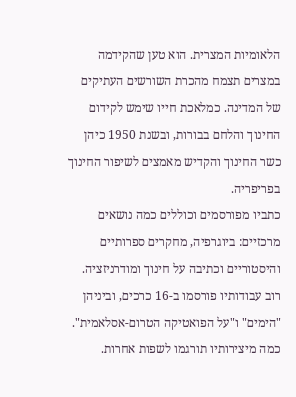הלאומיות המצרית. הוא טען שהקידמה במצרים תצמח מהכרת השורשים העתיקים של המדינה. כמלאכת חייו שימש לקידום החינוך והלחם בבורות, ובשנת 1950 כיהן כשר החינוך והקדיש מאמצים לשיפור החינוך בפריפריה.
כתביו מפורסמים וכוללים כמה נושאים מרכזיים: ביוגרפיה, מחקרים ספרותיים והיסטוריים וכתיבה על חינוך ומודרניזציה. רוב עבודותיו פורסמו ב-16 כרכים, וביניהן "הימים" ו"על הפואטיקה הטרום-אסלאמית". כמה מיצירותיו תורגמו לשפות אחרות.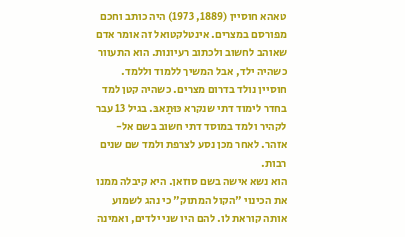טאהא חוסיין (1889, 1973) היה כותב וחכם מפורסם במצרים. אינטלקטואל זה אומר אדם שאוהב לחשוב ולכתוב רעיונות. הוא התעוור כשהיה ילד, אבל המשיך ללמוד וללמד.
חוסיין נולד בדרום מצרים. כשהיה קטן למד בחדר לימוד דתי שנקרא כּוּתַאבּ. בגיל 13 עבר לקהיר ולמד במוסד דתי חשוב בשם אל-אזהר. לאחר מכן נסע לצרפת ולמד שם שנים רבות.
הוא נשא אישה בשם סוזאן. היא קיבלה ממנו את הכינוי "הקול המתוק" כי נהג לשמוע אותה קוראת לו. להם היו שני ילדים, ואמינה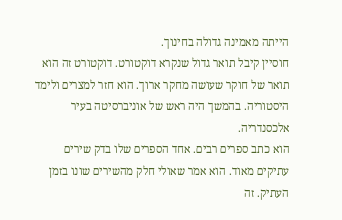הייתה מאמינה גדולה בחינוך.
חוסיין קיבל תואר גדול שנקרא דוקטורט. דוקטורט זה הוא תואר של חוקר שעושה מחקר ארוך. הוא חזר למצרים ולימד היסטוריה. בהמשך היה ראש של אוניברסיטה בעיר אלכסנדריה.
הוא כתב ספרים רבים. אחד הספרים שלו בדק שירים עתיקים מאוד. הוא אמר שאולי חלק מהשירים שונו בזמן העתיק. זה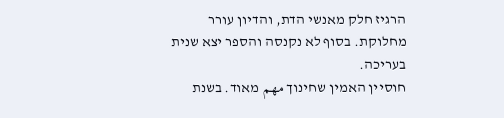הרגיז חלק מאנשי הדת, והדיון עורר מחלוקת. בסוף לא נקנסה והספר יצא שנית בעריכה.
חוסיין האמין שחינוך مهم מאוד. בשנת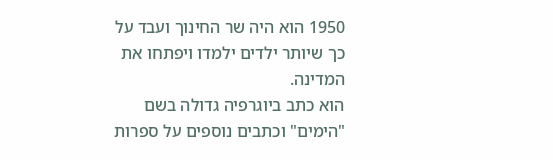1950 הוא היה שר החינוך ועבד על כך שיותר ילדים ילמדו ויפתחו את המדינה.
הוא כתב ביוגרפיה גדולה בשם "הימים" וכתבים נוספים על ספרות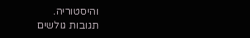והיסטוריה.
תגובות גולשים